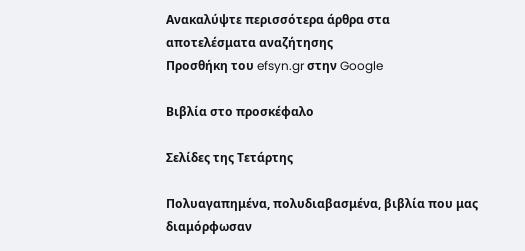Ανακαλύψτε περισσότερα άρθρα στα αποτελέσματα αναζήτησης
Προσθήκη του efsyn.gr στην Google

Βιβλία στο προσκέφαλο

Σελίδες της Τετάρτης

Πολυαγαπημένα, πολυδιαβασμένα, βιβλία που μας διαμόρφωσαν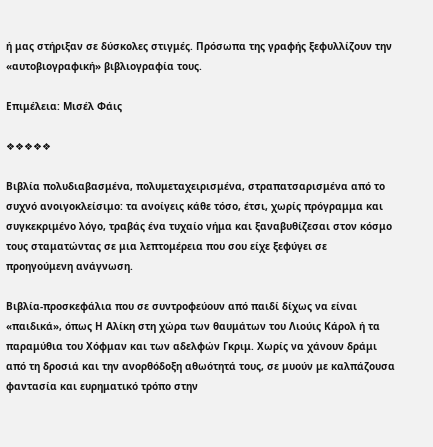ή μας στήριξαν σε δύσκολες στιγμές. Πρόσωπα της γραφής ξεφυλλίζουν την «αυτοβιογραφική» βιβλιογραφία τους.

Επιμέλεια: Μισέλ Φάις

❖❖❖❖❖

Βιβλία πολυδιαβασμένα, πολυμεταχειρισμένα, στραπατσαρισμένα από το συχνό ανοιγοκλείσιμο: τα ανοίγεις κάθε τόσο, έτσι, χωρίς πρόγραμμα και συγκεκριμένο λόγο, τραβάς ένα τυχαίο νήμα και ξαναβυθίζεσαι στον κόσμο τους σταματώντας σε μια λεπτομέρεια που σου είχε ξεφύγει σε προηγούμενη ανάγνωση.

Βιβλία-προσκεφάλια που σε συντροφεύουν από παιδί δίχως να είναι «παιδικά», όπως Η Αλίκη στη χώρα των θαυμάτων του Λιούις Κάρολ ή τα παραμύθια του Χόφμαν και των αδελφών Γκριμ. Χωρίς να χάνουν δράμι από τη δροσιά και την ανορθόδοξη αθωότητά τους, σε μυούν με καλπάζουσα φαντασία και ευρηματικό τρόπο στην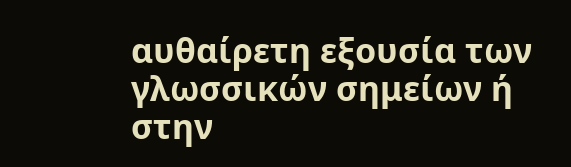αυθαίρετη εξουσία των γλωσσικών σημείων ή στην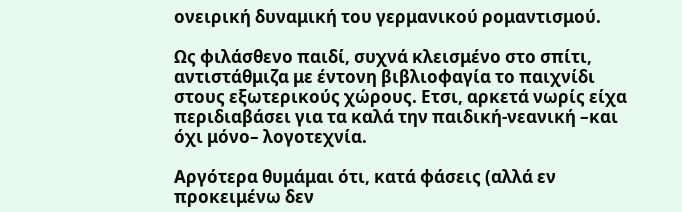ονειρική δυναμική του γερμανικού ρομαντισμού.

Ως φιλάσθενο παιδί, συχνά κλεισμένο στο σπίτι, αντιστάθμιζα με έντονη βιβλιοφαγία το παιχνίδι στους εξωτερικούς χώρους. Ετσι, αρκετά νωρίς είχα περιδιαβάσει για τα καλά την παιδική-νεανική –και όχι μόνο– λογοτεχνία.

Αργότερα θυμάμαι ότι, κατά φάσεις (αλλά εν προκειμένω δεν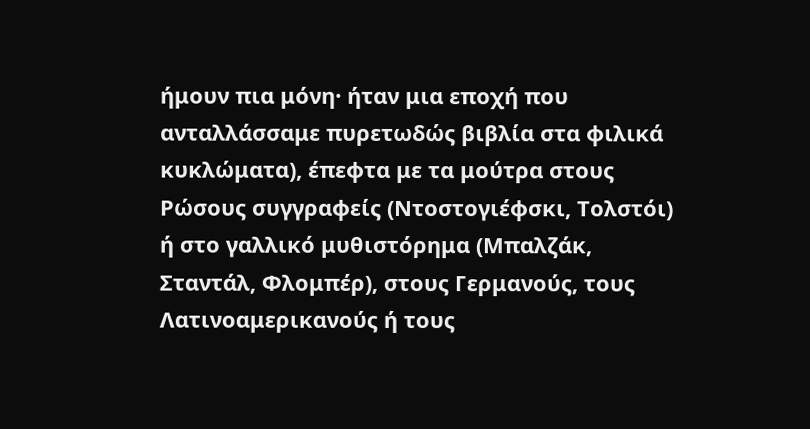ήμουν πια μόνη· ήταν μια εποχή που ανταλλάσσαμε πυρετωδώς βιβλία στα φιλικά κυκλώματα), έπεφτα με τα μούτρα στους Ρώσους συγγραφείς (Ντοστογιέφσκι, Τολστόι) ή στο γαλλικό μυθιστόρημα (Μπαλζάκ, Σταντάλ, Φλομπέρ), στους Γερμανούς, τους Λατινοαμερικανούς ή τους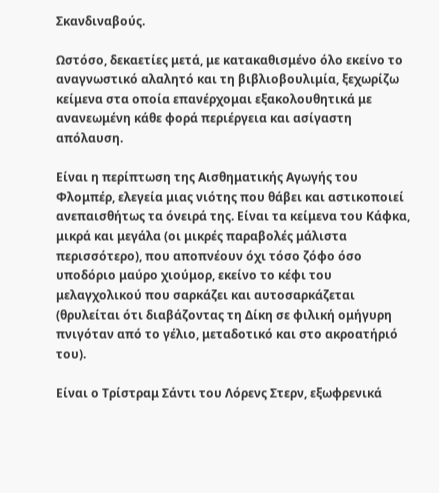Σκανδιναβούς.

Ωστόσο, δεκαετίες μετά, με κατακαθισμένο όλο εκείνο το αναγνωστικό αλαλητό και τη βιβλιοβουλιμία, ξεχωρίζω κείμενα στα οποία επανέρχομαι εξακολουθητικά με ανανεωμένη κάθε φορά περιέργεια και ασίγαστη απόλαυση.

Είναι η περίπτωση της Αισθηματικής Αγωγής του Φλομπέρ, ελεγεία μιας νιότης που θάβει και αστικοποιεί ανεπαισθήτως τα όνειρά της. Είναι τα κείμενα του Κάφκα, μικρά και μεγάλα (οι μικρές παραβολές μάλιστα περισσότερο), που αποπνέουν όχι τόσο ζόφο όσο υποδόριο μαύρο χιούμορ, εκείνο το κέφι του μελαγχολικού που σαρκάζει και αυτοσαρκάζεται (θρυλείται ότι διαβάζοντας τη Δίκη σε φιλική ομήγυρη πνιγόταν από το γέλιο, μεταδοτικό και στο ακροατήριό του).

Είναι ο Τρίστραμ Σάντι του Λόρενς Στερν, εξωφρενικά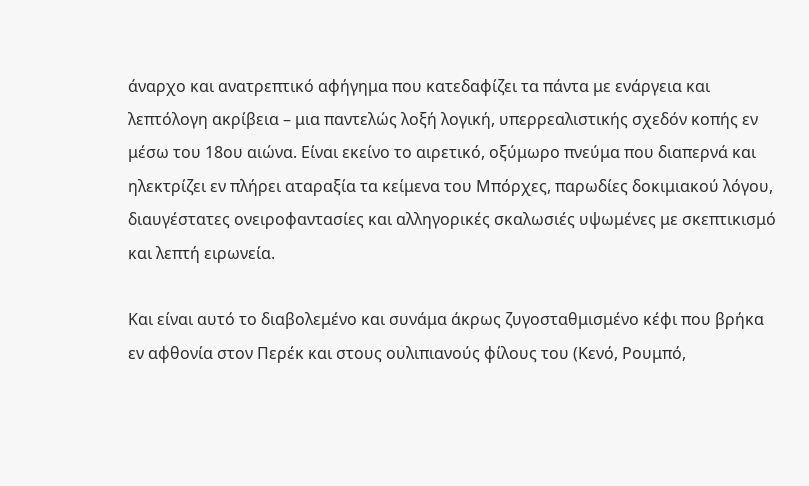άναρχο και ανατρεπτικό αφήγημα που κατεδαφίζει τα πάντα με ενάργεια και λεπτόλογη ακρίβεια – μια παντελώς λοξή λογική, υπερρεαλιστικής σχεδόν κοπής εν μέσω του 18ου αιώνα. Είναι εκείνο το αιρετικό, οξύμωρο πνεύμα που διαπερνά και ηλεκτρίζει εν πλήρει αταραξία τα κείμενα του Μπόρχες, παρωδίες δοκιμιακού λόγου, διαυγέστατες ονειροφαντασίες και αλληγορικές σκαλωσιές υψωμένες με σκεπτικισμό και λεπτή ειρωνεία.

Και είναι αυτό το διαβολεμένο και συνάμα άκρως ζυγοσταθμισμένο κέφι που βρήκα εν αφθονία στον Περέκ και στους ουλιπιανούς φίλους του (Κενό, Ρουμπό,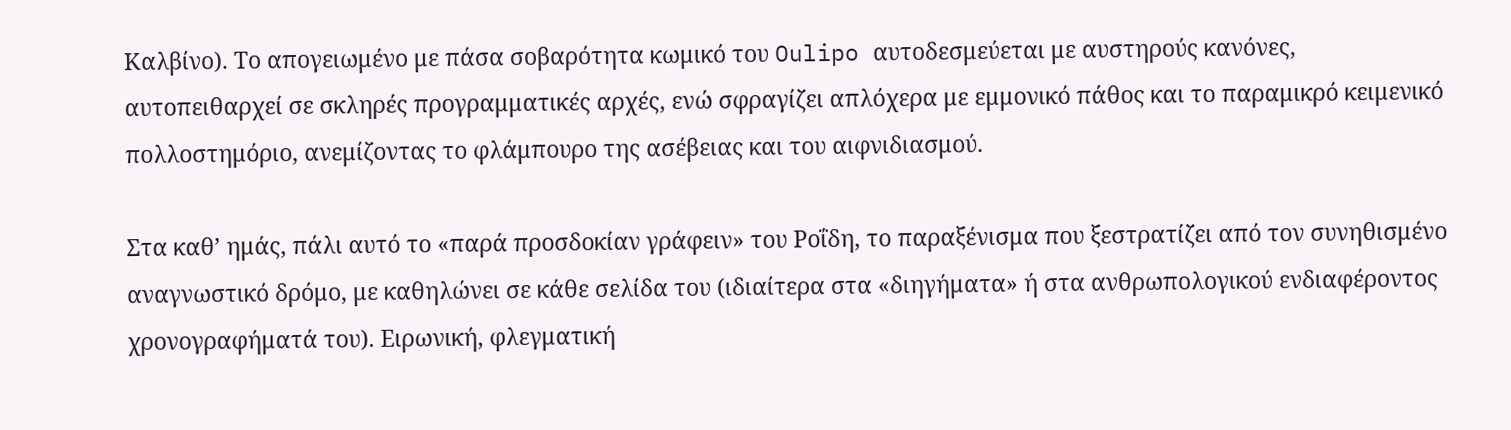Καλβίνο). Το απογειωμένο με πάσα σοβαρότητα κωμικό του Oulipo αυτοδεσμεύεται με αυστηρούς κανόνες, αυτοπειθαρχεί σε σκληρές προγραμματικές αρχές, ενώ σφραγίζει απλόχερα με εμμονικό πάθος και το παραμικρό κειμενικό πολλοστημόριο, ανεμίζοντας το φλάμπουρο της ασέβειας και του αιφνιδιασμού.

Στα καθ’ ημάς, πάλι αυτό το «παρά προσδοκίαν γράφειν» του Ροΐδη, το παραξένισμα που ξεστρατίζει από τον συνηθισμένο αναγνωστικό δρόμο, με καθηλώνει σε κάθε σελίδα του (ιδιαίτερα στα «διηγήματα» ή στα ανθρωπολογικού ενδιαφέροντος χρονογραφήματά του). Ειρωνική, φλεγματική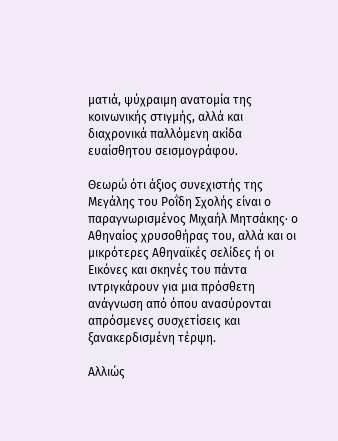ματιά, ψύχραιμη ανατομία της κοινωνικής στιγμής, αλλά και διαχρονικά παλλόμενη ακίδα ευαίσθητου σεισμογράφου.

Θεωρώ ότι άξιος συνεχιστής της Μεγάλης του Ροΐδη Σχολής είναι ο παραγνωρισμένος Μιχαήλ Μητσάκης· ο Αθηναίος χρυσοθήρας του, αλλά και οι μικρότερες Αθηναϊκές σελίδες ή οι Εικόνες και σκηνές του πάντα ιντριγκάρουν για μια πρόσθετη ανάγνωση από όπου ανασύρονται απρόσμενες συσχετίσεις και ξανακερδισμένη τέρψη.

Αλλιώς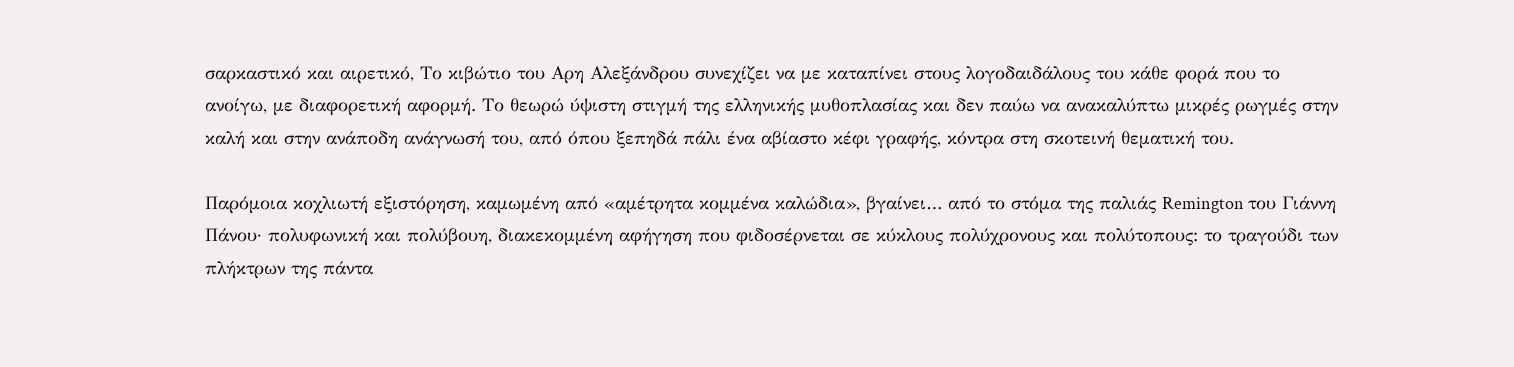σαρκαστικό και αιρετικό, Το κιβώτιο του Αρη Αλεξάνδρου συνεχίζει να με καταπίνει στους λογοδαιδάλους του κάθε φορά που το ανοίγω, με διαφορετική αφορμή. Το θεωρώ ύψιστη στιγμή της ελληνικής μυθοπλασίας και δεν παύω να ανακαλύπτω μικρές ρωγμές στην καλή και στην ανάποδη ανάγνωσή του, από όπου ξεπηδά πάλι ένα αβίαστο κέφι γραφής, κόντρα στη σκοτεινή θεματική του.

Παρόμοια κοχλιωτή εξιστόρηση, καμωμένη από «αμέτρητα κομμένα καλώδια», βγαίνει… από το στόμα της παλιάς Remington του Γιάννη Πάνου· πολυφωνική και πολύβουη, διακεκομμένη αφήγηση που φιδοσέρνεται σε κύκλους πολύχρονους και πολύτοπους: το τραγούδι των πλήκτρων της πάντα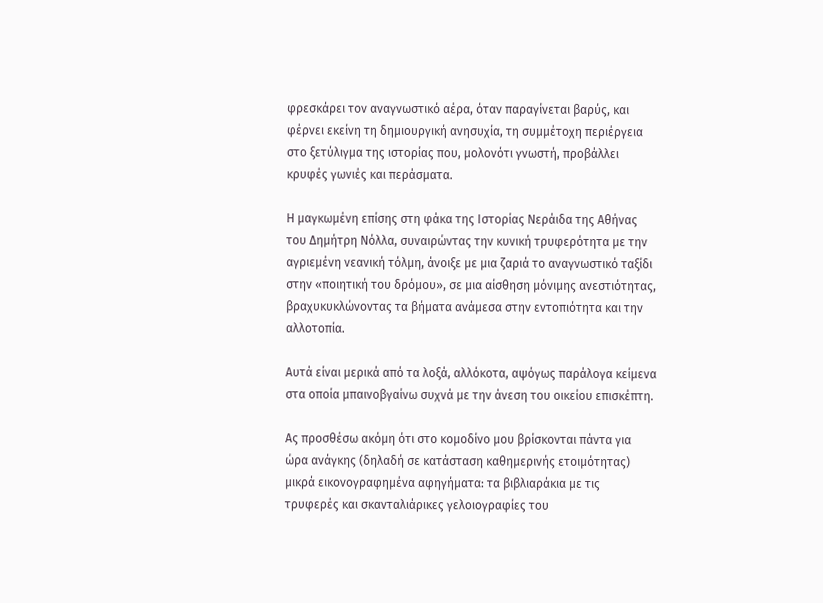φρεσκάρει τον αναγνωστικό αέρα, όταν παραγίνεται βαρύς, και φέρνει εκείνη τη δημιουργική ανησυχία, τη συμμέτοχη περιέργεια στο ξετύλιγμα της ιστορίας που, μολονότι γνωστή, προβάλλει κρυφές γωνιές και περάσματα.

Η μαγκωμένη επίσης στη φάκα της Ιστορίας Νεράιδα της Αθήνας του Δημήτρη Νόλλα, συναιρώντας την κυνική τρυφερότητα με την αγριεμένη νεανική τόλμη, άνοιξε με μια ζαριά το αναγνωστικό ταξίδι στην «ποιητική του δρόμου», σε μια αίσθηση μόνιμης ανεστιότητας, βραχυκυκλώνοντας τα βήματα ανάμεσα στην εντοπιότητα και την αλλοτοπία.

Aυτά είναι μερικά από τα λοξά, αλλόκοτα, αψόγως παράλογα κείμενα στα οποία μπαινοβγαίνω συχνά με την άνεση του οικείου επισκέπτη.

Ας προσθέσω ακόμη ότι στο κομοδίνο μου βρίσκονται πάντα για ώρα ανάγκης (δηλαδή σε κατάσταση καθημερινής ετοιμότητας) μικρά εικονογραφημένα αφηγήματα: τα βιβλιαράκια με τις τρυφερές και σκανταλιάρικες γελοιογραφίες του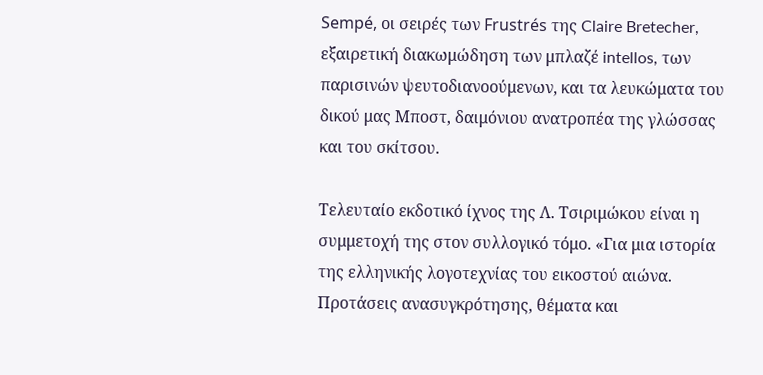Sempé, oι σειρές των Frustrés της Claire Bretecher, εξαιρετική διακωμώδηση των μπλαζέ intellos, των παρισινών ψευτοδιανοούμενων, και τα λευκώματα του δικού μας Μποστ, δαιμόνιου ανατροπέα της γλώσσας και του σκίτσου.

Τελευταίο εκδοτικό ίχνος της Λ. Τσιριμώκου είναι η συμμετοχή της στον συλλογικό τόμο. «Για μια ιστορία της ελληνικής λογοτεχνίας του εικοστού αιώνα. Προτάσεις ανασυγκρότησης, θέματα και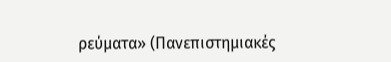ρεύματα» (Πανεπιστημιακές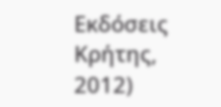Εκδόσεις Κρήτης, 2012)